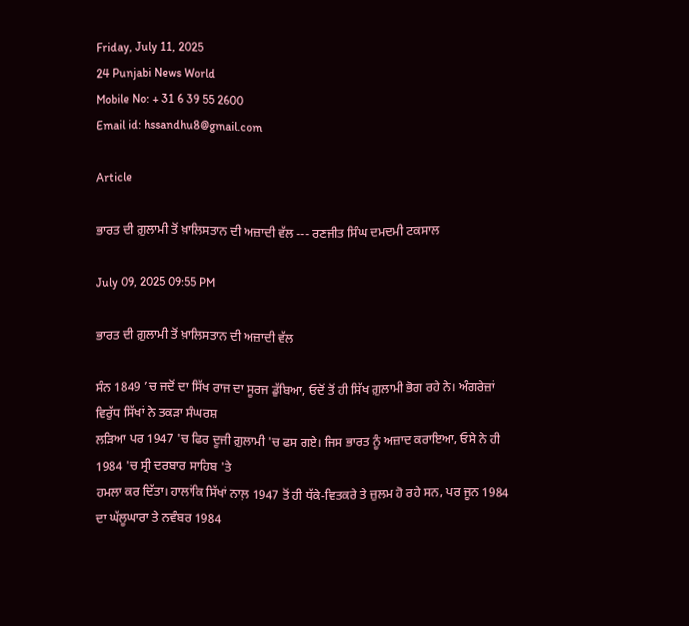Friday, July 11, 2025
24 Punjabi News World
Mobile No: + 31 6 39 55 2600
Email id: hssandhu8@gmail.com

Article

ਭਾਰਤ ਦੀ ਗ਼ੁਲਾਮੀ ਤੋਂ ਖ਼ਾਲਿਸਤਾਨ ਦੀ ਅਜ਼ਾਦੀ ਵੱਲ --- ਰਣਜੀਤ ਸਿੰਘ ਦਮਦਮੀ ਟਕਸਾਲ

July 09, 2025 09:55 PM

ਭਾਰਤ ਦੀ ਗ਼ੁਲਾਮੀ ਤੋਂ ਖ਼ਾਲਿਸਤਾਨ ਦੀ ਅਜ਼ਾਦੀ ਵੱਲ

ਸੰਨ 1849 ’ਚ ਜਦੋਂ ਦਾ ਸਿੱਖ ਰਾਜ ਦਾ ਸੂਰਜ ਡੁੱਬਿਆ, ਓਦੋਂ ਤੋਂ ਹੀ ਸਿੱਖ ਗ਼ੁਲਾਮੀ ਭੋਗ ਰਹੇ ਨੇ। ਅੰਗਰੇਜ਼ਾਂ ਵਿਰੁੱਧ ਸਿੱਖਾਂ ਨੇ ਤਕੜਾ ਸੰਘਰਸ਼
ਲੜਿਆ ਪਰ 1947 'ਚ ਫਿਰ ਦੂਜੀ ਗ਼ੁਲਾਮੀ 'ਚ ਫਸ ਗਏ। ਜਿਸ ਭਾਰਤ ਨੂੰ ਅਜ਼ਾਦ ਕਰਾਇਆ, ਓਸੇ ਨੇ ਹੀ 1984 'ਚ ਸ੍ਰੀ ਦਰਬਾਰ ਸਾਹਿਬ 'ਤੇ
ਹਮਲਾ ਕਰ ਦਿੱਤਾ। ਹਾਲਾਂਕਿ ਸਿੱਖਾਂ ਨਾਲ਼ 1947 ਤੋਂ ਹੀ ਧੱਕੇ-ਵਿਤਕਰੇ ਤੇ ਜ਼ੁਲਮ ਹੋ ਰਹੇ ਸਨ, ਪਰ ਜੂਨ 1984 ਦਾ ਘੱਲੂਘਾਰਾ ਤੇ ਨਵੰਬਰ 1984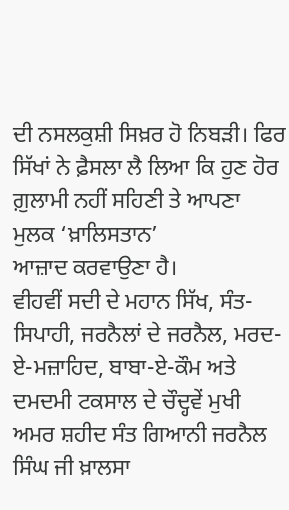ਦੀ ਨਸਲਕੁਸ਼ੀ ਸਿਖ਼ਰ ਹੋ ਨਿਬੜੀ। ਫਿਰ ਸਿੱਖਾਂ ਨੇ ਫ਼ੈਸਲਾ ਲੈ ਲਿਆ ਕਿ ਹੁਣ ਹੋਰ ਗ਼ੁਲਾਮੀ ਨਹੀਂ ਸਹਿਣੀ ਤੇ ਆਪਣਾ ਮੁਲਕ ‘ਖ਼ਾਲਿਸਤਾਨ’
ਆਜ਼ਾਦ ਕਰਵਾਉਣਾ ਹੈ।
ਵੀਹਵੀਂ ਸਦੀ ਦੇ ਮਹਾਨ ਸਿੱਖ, ਸੰਤ-ਸਿਪਾਹੀ, ਜਰਨੈਲਾਂ ਦੇ ਜਰਨੈਲ, ਮਰਦ-ਏ-ਮਜ਼ਾਹਿਦ, ਬਾਬਾ-ਏ-ਕੌਮ ਅਤੇ ਦਮਦਮੀ ਟਕਸਾਲ ਦੇ ਚੌਦ੍ਹਵੇਂ ਮੁਖੀ
ਅਮਰ ਸ਼ਹੀਦ ਸੰਤ ਗਿਆਨੀ ਜਰਨੈਲ ਸਿੰਘ ਜੀ ਖ਼ਾਲਸਾ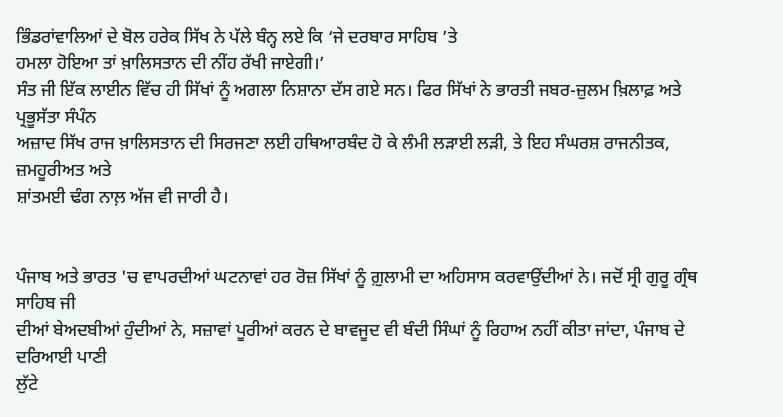ਭਿੰਡਰਾਂਵਾਲਿਆਂ ਦੇ ਬੋਲ ਹਰੇਕ ਸਿੱਖ ਨੇ ਪੱਲੇ ਬੰਨ੍ਹ ਲਏ ਕਿ ‘ਜੇ ਦਰਬਾਰ ਸਾਹਿਬ ’ਤੇ
ਹਮਲਾ ਹੋਇਆ ਤਾਂ ਖ਼ਾਲਿਸਤਾਨ ਦੀ ਨੀਂਹ ਰੱਖੀ ਜਾਏਗੀ।’
ਸੰਤ ਜੀ ਇੱਕ ਲਾਈਨ ਵਿੱਚ ਹੀ ਸਿੱਖਾਂ ਨੂੰ ਅਗਲਾ ਨਿਸ਼ਾਨਾ ਦੱਸ ਗਏ ਸਨ। ਫਿਰ ਸਿੱਖਾਂ ਨੇ ਭਾਰਤੀ ਜਬਰ-ਜ਼ੁਲਮ ਖ਼ਿਲਾਫ਼ ਅਤੇ ਪ੍ਰਭੂਸੱਤਾ ਸੰਪੰਨ
ਅਜ਼ਾਦ ਸਿੱਖ ਰਾਜ ਖ਼ਾਲਿਸਤਾਨ ਦੀ ਸਿਰਜਣਾ ਲਈ ਹਥਿਆਰਬੰਦ ਹੋ ਕੇ ਲੰਮੀ ਲੜਾਈ ਲੜੀ, ਤੇ ਇਹ ਸੰਘਰਸ਼ ਰਾਜਨੀਤਕ, ਜ਼ਮਹੂਰੀਅਤ ਅਤੇ
ਸ਼ਾਂਤਮਈ ਢੰਗ ਨਾਲ਼ ਅੱਜ ਵੀ ਜਾਰੀ ਹੈ।


ਪੰਜਾਬ ਅਤੇ ਭਾਰਤ 'ਚ ਵਾਪਰਦੀਆਂ ਘਟਨਾਵਾਂ ਹਰ ਰੋਜ਼ ਸਿੱਖਾਂ ਨੂੰ ਗ਼ੁਲਾਮੀ ਦਾ ਅਹਿਸਾਸ ਕਰਵਾਉਂਦੀਆਂ ਨੇ। ਜਦੋਂ ਸ੍ਰੀ ਗੁਰੂ ਗ੍ਰੰਥ ਸਾਹਿਬ ਜੀ
ਦੀਆਂ ਬੇਅਦਬੀਆਂ ਹੁੰਦੀਆਂ ਨੇ, ਸਜ਼ਾਵਾਂ ਪੂਰੀਆਂ ਕਰਨ ਦੇ ਬਾਵਜੂਦ ਵੀ ਬੰਦੀ ਸਿੰਘਾਂ ਨੂੰ ਰਿਹਾਅ ਨਹੀਂ ਕੀਤਾ ਜਾਂਦਾ, ਪੰਜਾਬ ਦੇ ਦਰਿਆਈ ਪਾਣੀ
ਲੁੱਟੇ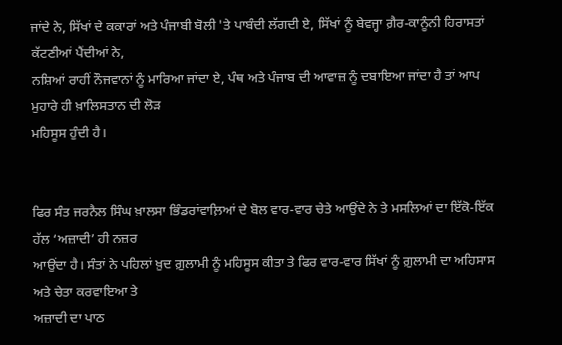ਜਾਂਦੇ ਨੇ, ਸਿੱਖਾਂ ਦੇ ਕਕਾਰਾਂ ਅਤੇ ਪੰਜਾਬੀ ਬੋਲੀ 'ਤੇ ਪਾਬੰਦੀ ਲੱਗਦੀ ਏ, ਸਿੱਖਾਂ ਨੂੰ ਬੇਵਜ੍ਹਾ ਗ਼ੈਰ-ਕਾਨੂੰਨੀ ਹਿਰਾਸਤਾਂ ਕੱਟਣੀਆਂ ਪੈਂਦੀਆਂ ਨੇ,
ਨਸ਼ਿਆਂ ਰਾਹੀਂ ਨੌਜਵਾਨਾਂ ਨੂੰ ਮਾਰਿਆ ਜਾਂਦਾ ਏ, ਪੰਥ ਅਤੇ ਪੰਜਾਬ ਦੀ ਆਵਾਜ਼ ਨੂੰ ਦਬਾਇਆ ਜਾਂਦਾ ਹੈ ਤਾਂ ਆਪ ਮੁਹਾਰੇ ਹੀ ਖ਼ਾਲਿਸਤਾਨ ਦੀ ਲੋੜ
ਮਹਿਸੂਸ ਹੁੰਦੀ ਹੈ।


ਫਿਰ ਸੰਤ ਜਰਨੈਲ ਸਿੰਘ ਖ਼ਾਲਸਾ ਭਿੰਡਰਾਂਵਾਲ਼ਿਆਂ ਦੇ ਬੋਲ ਵਾਰ-ਵਾਰ ਚੇਤੇ ਆਉਂਦੇ ਨੇ ਤੇ ਮਸਲਿਆਂ ਦਾ ਇੱਕੋ-ਇੱਕ ਹੱਲ ‘ਅਜ਼ਾਦੀ’ ਹੀ ਨਜ਼ਰ
ਆਉਂਦਾ ਹੈ। ਸੰਤਾਂ ਨੇ ਪਹਿਲਾਂ ਖ਼ੁਦ ਗ਼ੁਲਾਮੀ ਨੂੰ ਮਹਿਸੂਸ ਕੀਤਾ ਤੇ ਫਿਰ ਵਾਰ-ਵਾਰ ਸਿੱਖਾਂ ਨੂੰ ਗ਼ੁਲਾਮੀ ਦਾ ਅਹਿਸਾਸ ਅਤੇ ਚੇਤਾ ਕਰਵਾਇਆ ਤੇ
ਅਜ਼ਾਦੀ ਦਾ ਪਾਠ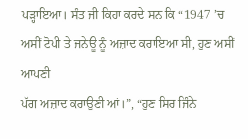ਪੜ੍ਹਾਇਆ। ਸੰਤ ਜੀ ਕਿਹਾ ਕਰਦੇ ਸਨ ਕਿ “1947 ’ਚ ਅਸੀਂ ਟੋਪੀ ਤੇ ਜਨੇਊ ਨੂੰ ਅਜ਼ਾਦ ਕਰਾਇਆ ਸੀ, ਹੁਣ ਅਸੀਂ ਆਪਣੀ
ਪੱਗ ਅਜ਼ਾਦ ਕਰਾਉਣੀ ਆਂ।”, “ਹੁਣ ਸਿਰ ਜਿੰਨੇ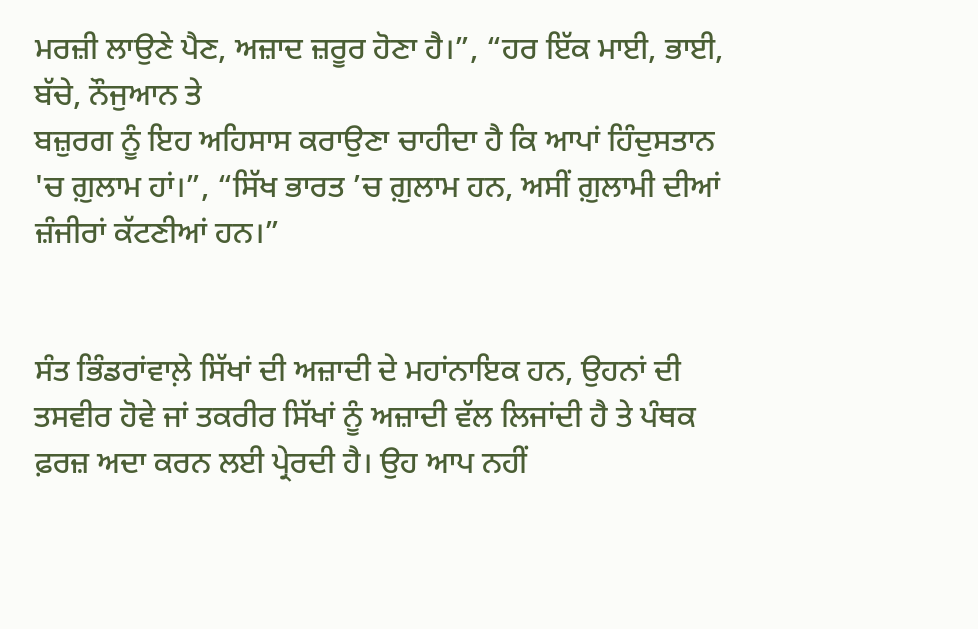ਮਰਜ਼ੀ ਲਾਉਣੇ ਪੈਣ, ਅਜ਼ਾਦ ਜ਼ਰੂਰ ਹੋਣਾ ਹੈ।”, “ਹਰ ਇੱਕ ਮਾਈ, ਭਾਈ, ਬੱਚੇ, ਨੌਜੁਆਨ ਤੇ
ਬਜ਼ੁਰਗ ਨੂੰ ਇਹ ਅਹਿਸਾਸ ਕਰਾਉਣਾ ਚਾਹੀਦਾ ਹੈ ਕਿ ਆਪਾਂ ਹਿੰਦੁਸਤਾਨ 'ਚ ਗ਼ੁਲਾਮ ਹਾਂ।”, “ਸਿੱਖ ਭਾਰਤ ’ਚ ਗ਼ੁਲਾਮ ਹਨ, ਅਸੀਂ ਗ਼ੁਲਾਮੀ ਦੀਆਂ
ਜ਼ੰਜੀਰਾਂ ਕੱਟਣੀਆਂ ਹਨ।”


ਸੰਤ ਭਿੰਡਰਾਂਵਾਲ਼ੇ ਸਿੱਖਾਂ ਦੀ ਅਜ਼ਾਦੀ ਦੇ ਮਹਾਂਨਾਇਕ ਹਨ, ਉਹਨਾਂ ਦੀ ਤਸਵੀਰ ਹੋਵੇ ਜਾਂ ਤਕਰੀਰ ਸਿੱਖਾਂ ਨੂੰ ਅਜ਼ਾਦੀ ਵੱਲ ਲਿਜਾਂਦੀ ਹੈ ਤੇ ਪੰਥਕ
ਫ਼ਰਜ਼ ਅਦਾ ਕਰਨ ਲਈ ਪ੍ਰੇਰਦੀ ਹੈ। ਉਹ ਆਪ ਨਹੀਂ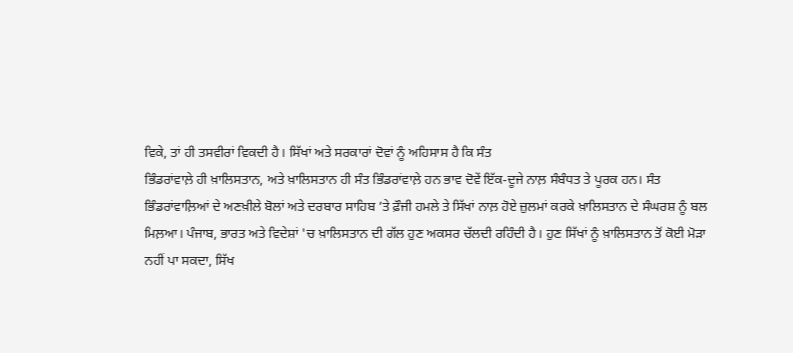ਵਿਕੇ, ਤਾਂ ਹੀ ਤਸਵੀਰਾਂ ਵਿਕਦੀ ਹੈ। ਸਿੱਖਾਂ ਅਤੇ ਸਰਕਾਰਾਂ ਦੋਵਾਂ ਨੂੰ ਅਹਿਸਾਸ ਹੈ ਕਿ ਸੰਤ
ਭਿੰਡਰਾਂਵਾਲ਼ੇ ਹੀ ਖ਼ਾਲਿਸਤਾਨ, ਅਤੇ ਖ਼ਾਲਿਸਤਾਨ ਹੀ ਸੰਤ ਭਿੰਡਰਾਂਵਾਲ਼ੇ ਹਨ ਭਾਵ ਦੋਵੇਂ ਇੱਕ-ਦੂਜੇ ਨਾਲ਼ ਸੰਬੰਧਤ ਤੇ ਪੂਰਕ ਹਨ। ਸੰਤ
ਭਿੰਡਰਾਂਵਾਲ਼ਿਆਂ ਦੇ ਅਣਖ਼ੀਲੇ ਬੋਲਾਂ ਅਤੇ ਦਰਬਾਰ ਸਾਹਿਬ ’ਤੇ ਫ਼ੌਜੀ ਹਮਲੇ ਤੇ ਸਿੱਖਾਂ ਨਾਲ਼ ਹੋਏ ਜ਼ੁਲਮਾਂ ਕਰਕੇ ਖ਼ਾਲਿਸਤਾਨ ਦੇ ਸੰਘਰਸ਼ ਨੂੰ ਬਲ
ਮਿਲ਼ਆ। ਪੰਜਾਬ, ਭਾਰਤ ਅਤੇ ਵਿਦੇਸ਼ਾਂ 'ਚ ਖ਼ਾਲਿਸਤਾਨ ਦੀ ਗੱਲ ਹੁਣ ਅਕਸਰ ਚੱਲਦੀ ਰਹਿੰਦੀ ਹੈ। ਹੁਣ ਸਿੱਖਾਂ ਨੂੰ ਖ਼ਾਲਿਸਤਾਨ ਤੋਂ ਕੋਈ ਮੋੜਾ
ਨਹੀਂ ਪਾ ਸਕਦਾ, ਸਿੱਖ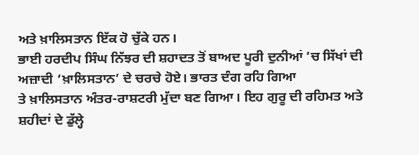ਅਤੇ ਖ਼ਾਲਿਸਤਾਨ ਇੱਕ ਹੋ ਚੁੱਕੇ ਹਨ।
ਭਾਈ ਹਰਦੀਪ ਸਿੰਘ ਨਿੱਝਰ ਦੀ ਸ਼ਹਾਦਤ ਤੋਂ ਬਾਅਦ ਪੂਰੀ ਦੁਨੀਆਂ ’ਚ ਸਿੱਖਾਂ ਦੀ ਅਜ਼ਾਦੀ ‘ਖ਼ਾਲਿਸਤਾਨ’ ਦੇ ਚਰਚੇ ਹੋਏ। ਭਾਰਤ ਦੰਗ ਰਹਿ ਗਿਆ
ਤੇ ਖ਼ਾਲਿਸਤਾਨ ਅੰਤਰ-ਰਾਸ਼ਟਰੀ ਮੁੱਦਾ ਬਣ ਗਿਆ। ਇਹ ਗੁਰੂ ਦੀ ਰਹਿਮਤ ਅਤੇ ਸ਼ਹੀਦਾਂ ਦੇ ਡੁੱਲ੍ਹੇ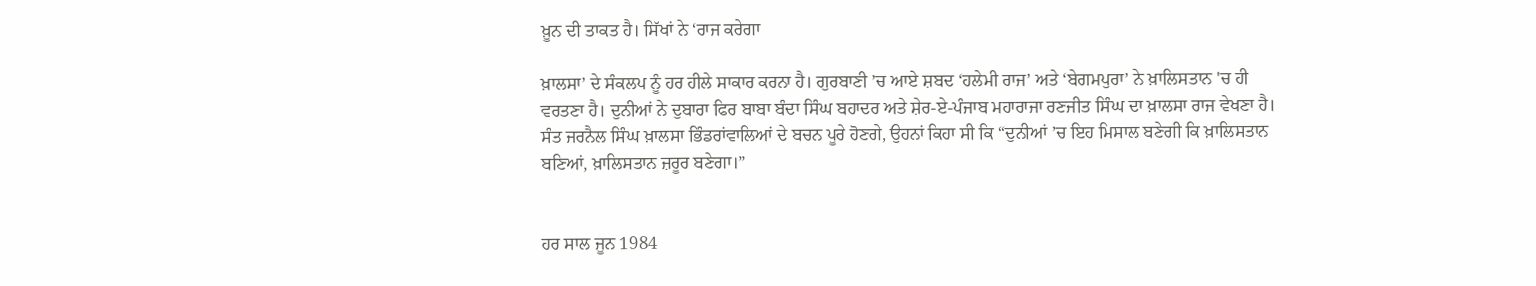ਖ਼ੂਨ ਦੀ ਤਾਕਤ ਹੈ। ਸਿੱਖਾਂ ਨੇ ‘ਰਾਜ ਕਰੇਗਾ

ਖ਼ਾਲਸਾ’ ਦੇ ਸੰਕਲਪ ਨੂੰ ਹਰ ਹੀਲੇ ਸਾਕਾਰ ਕਰਨਾ ਹੈ। ਗੁਰਬਾਣੀ ’ਚ ਆਏ ਸ਼ਬਦ ‘ਹਲੇਮੀ ਰਾਜ’ ਅਤੇ ‘ਬੇਗਮਪੁਰਾ’ ਨੇ ਖ਼ਾਲਿਸਤਾਨ 'ਚ ਹੀ
ਵਰਤਣਾ ਹੈ। ਦੁਨੀਆਂ ਨੇ ਦੁਬਾਰਾ ਫਿਰ ਬਾਬਾ ਬੰਦਾ ਸਿੰਘ ਬਹਾਦਰ ਅਤੇ ਸ਼ੇਰ-ਏ-ਪੰਜਾਬ ਮਹਾਰਾਜਾ ਰਣਜੀਤ ਸਿੰਘ ਦਾ ਖ਼ਾਲਸਾ ਰਾਜ ਵੇਖਣਾ ਹੈ।
ਸੰਤ ਜਰਨੈਲ ਸਿੰਘ ਖ਼ਾਲਸਾ ਭਿੰਡਰਾਂਵਾਲਿਆਂ ਦੇ ਬਚਨ ਪੂਰੇ ਹੋਣਗੇ, ਉਹਨਾਂ ਕਿਹਾ ਸੀ ਕਿ “ਦੁਨੀਆਂ ’ਚ ਇਹ ਮਿਸਾਲ ਬਣੇਗੀ ਕਿ ਖ਼ਾਲਿਸਤਾਨ
ਬਣਿਆਂ, ਖ਼ਾਲਿਸਤਾਨ ਜ਼ਰੂਰ ਬਣੇਗਾ।”


ਹਰ ਸਾਲ ਜੂਨ 1984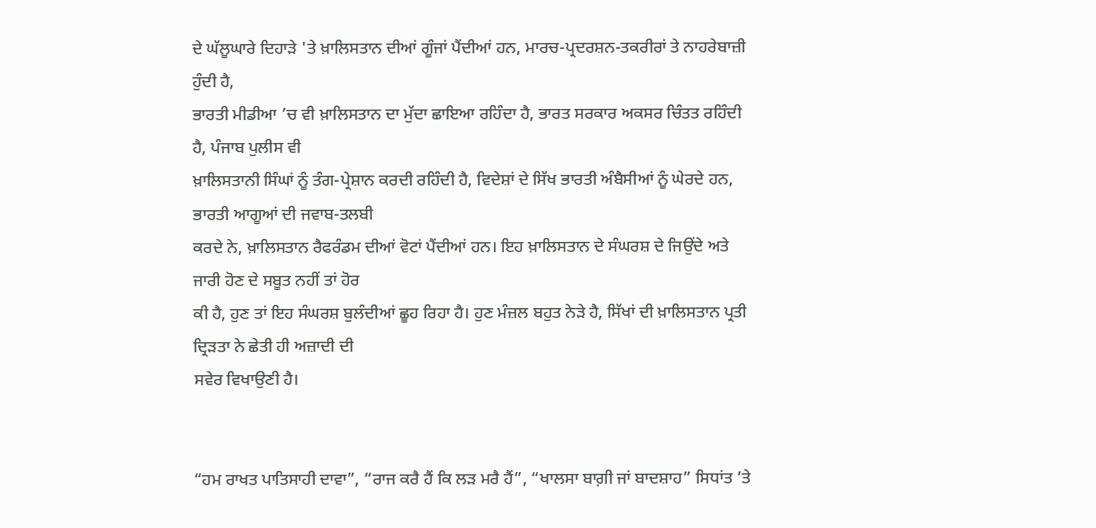ਦੇ ਘੱਲੂਘਾਰੇ ਦਿਹਾੜੇ 'ਤੇ ਖ਼ਾਲਿਸਤਾਨ ਦੀਆਂ ਗੂੰਜਾਂ ਪੈਂਦੀਆਂ ਹਨ, ਮਾਰਚ-ਪ੍ਰਦਰਸ਼ਨ-ਤਕਰੀਰਾਂ ਤੇ ਨਾਹਰੇਬਾਜ਼ੀ ਹੁੰਦੀ ਹੈ,
ਭਾਰਤੀ ਮੀਡੀਆ ’ਚ ਵੀ ਖ਼ਾਲਿਸਤਾਨ ਦਾ ਮੁੱਦਾ ਛਾਇਆ ਰਹਿੰਦਾ ਹੈ, ਭਾਰਤ ਸਰਕਾਰ ਅਕਸਰ ਚਿੰਤਤ ਰਹਿੰਦੀ ਹੈ, ਪੰਜਾਬ ਪੁਲੀਸ ਵੀ
ਖ਼ਾਲਿਸਤਾਨੀ ਸਿੰਘਾਂ ਨੂੰ ਤੰਗ-ਪ੍ਰੇਸ਼ਾਨ ਕਰਦੀ ਰਹਿੰਦੀ ਹੈ, ਵਿਦੇਸ਼ਾਂ ਦੇ ਸਿੱਖ ਭਾਰਤੀ ਅੰਬੈਸੀਆਂ ਨੂੰ ਘੇਰਦੇ ਹਨ, ਭਾਰਤੀ ਆਗੂਆਂ ਦੀ ਜਵਾਬ-ਤਲਬੀ
ਕਰਦੇ ਨੇ, ਖ਼ਾਲਿਸਤਾਨ ਰੈਫਰੰਡਮ ਦੀਆਂ ਵੋਟਾਂ ਪੈਂਦੀਆਂ ਹਨ। ਇਹ ਖ਼ਾਲਿਸਤਾਨ ਦੇ ਸੰਘਰਸ਼ ਦੇ ਜਿਉਂਦੇ ਅਤੇ ਜਾਰੀ ਹੋਣ ਦੇ ਸਬੂਤ ਨਹੀਂ ਤਾਂ ਹੋਰ
ਕੀ ਹੈ, ਹੁਣ ਤਾਂ ਇਹ ਸੰਘਰਸ਼ ਬੁਲੰਦੀਆਂ ਛੂਹ ਰਿਹਾ ਹੈ। ਹੁਣ ਮੰਜ਼ਲ ਬਹੁਤ ਨੇੜੇ ਹੈ, ਸਿੱਖਾਂ ਦੀ ਖ਼ਾਲਿਸਤਾਨ ਪ੍ਰਤੀ ਦ੍ਰਿੜਤਾ ਨੇ ਛੇਤੀ ਹੀ ਅਜ਼ਾਦੀ ਦੀ
ਸਵੇਰ ਵਿਖਾਉਣੀ ਹੈ।


“ਹਮ ਰਾਖਤ ਪਾਤਿਸਾਹੀ ਦਾਵਾ”, “ਰਾਜ ਕਰੈ ਹੈਂ ਕਿ ਲੜ ਮਰੈ ਹੈਂ”, “ਖਾਲਸਾ ਬਾਗ਼ੀ ਜਾਂ ਬਾਦਸ਼ਾਹ” ਸਿਧਾਂਤ ’ਤੇ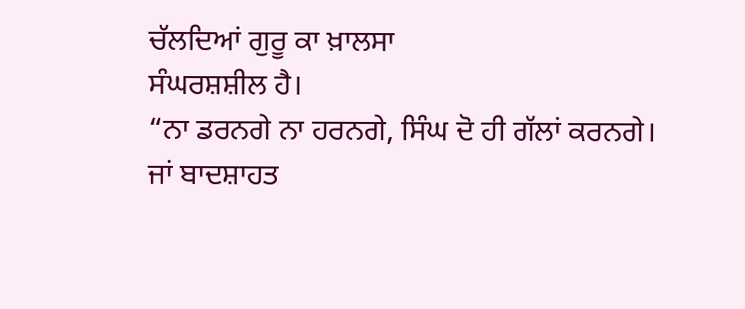ਚੱਲਦਿਆਂ ਗੁਰੂ ਕਾ ਖ਼ਾਲਸਾ
ਸੰਘਰਸ਼ਸ਼ੀਲ ਹੈ।
“ਨਾ ਡਰਨਗੇ ਨਾ ਹਰਨਗੇ, ਸਿੰਘ ਦੋ ਹੀ ਗੱਲਾਂ ਕਰਨਗੇ।
ਜਾਂ ਬਾਦਸ਼ਾਹਤ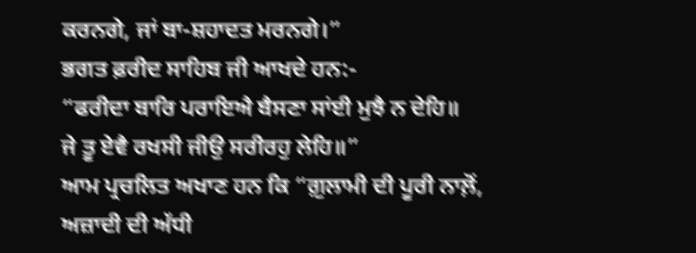ਕਰਨਗੇ, ਜਾਂ ਬਾ-ਸ਼ਹਾਦਤ ਮਰਨਗੇ।”
ਭਗਤ ਫ਼ਰੀਦ ਸਾਹਿਬ ਜੀ ਆਖਦੇ ਹਨ:-
“ਫਰੀਦਾ ਬਾਰਿ ਪਰਾਇਐ ਬੈਸਣਾ ਸਾਂਈ ਮੁਝੈ ਨ ਦੇਹਿ॥
ਜੇ ਤੂ ਏਵੈ ਰਖਸੀ ਜੀਉ ਸਰੀਰਹੁ ਲੇਹਿ॥”
ਆਮ ਪ੍ਰਚਲਿਤ ਅਖਾਣ ਹਨ ਕਿ “ਗ਼ੁਲਾਮੀ ਦੀ ਪੂਰੀ ਨਾਲ਼ੋਂ, ਅਜ਼ਾਦੀ ਦੀ ਅੱਧੀ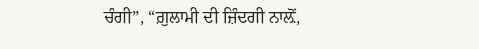ਚੰਗੀ”, “ਗ਼ੁਲਾਮੀ ਦੀ ਜ਼ਿੰਦਗੀ ਨਾਲ਼ੋਂ,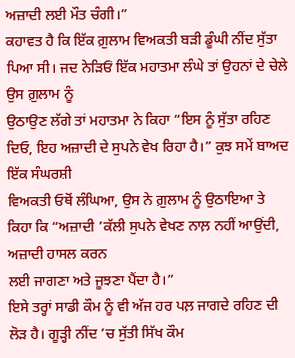ਅਜ਼ਾਦੀ ਲਈ ਮੌਤ ਚੰਗੀ।”
ਕਹਾਵਤ ਹੈ ਕਿ ਇੱਕ ਗ਼ੁਲਾਮ ਵਿਅਕਤੀ ਬੜੀ ਡੂੰਘੀ ਨੀਂਦ ਸੁੱਤਾ ਪਿਆ ਸੀ। ਜਦ ਨੇੜਿਓਂ ਇੱਕ ਮਹਾਤਮਾ ਲੰਘੇ ਤਾਂ ਉਹਨਾਂ ਦੇ ਚੇਲੇ ਉਸ ਗ਼ੁਲਾਮ ਨੂੰ
ਉਠਾਉਣ ਲੱਗੇ ਤਾਂ ਮਹਾਤਮਾ ਨੇ ਕਿਹਾ “ਇਸ ਨੂੰ ਸੁੱਤਾ ਰਹਿਣ ਦਿਓ, ਇਹ ਅਜ਼ਾਦੀ ਦੇ ਸੁਪਨੇ ਵੇਖ ਰਿਹਾ ਹੈ।” ਕੁਝ ਸਮੇਂ ਬਾਅਦ ਇੱਕ ਸੰਘਰਸ਼ੀ
ਵਿਅਕਤੀ ਓਥੋਂ ਲੰਘਿਆ, ਉਸ ਨੇ ਗ਼ੁਲਾਮ ਨੂੰ ਉਠਾਇਆ ਤੇ ਕਿਹਾ ਕਿ “ਅਜ਼ਾਦੀ ’ਕੱਲੀ ਸੁਪਨੇ ਵੇਖਣ ਨਾਲ਼ ਨਹੀਂ ਆਉਂਦੀ, ਅਜ਼ਾਦੀ ਹਾਸਲ ਕਰਨ
ਲਈ ਜਾਗਣਾ ਅਤੇ ਜੂਝਣਾ ਪੈਂਦਾ ਹੈ।”
ਇਸੇ ਤਰ੍ਹਾਂ ਸਾਡੀ ਕੌਮ ਨੂੰ ਵੀ ਅੱਜ ਹਰ ਪਲ਼ ਜਾਗਦੇ ਰਹਿਣ ਦੀ ਲੋੜ ਹੈ। ਗੂੜ੍ਹੀ ਨੀਂਦ ’ਚ ਸੁੱਤੀ ਸਿੱਖ ਕੌਮ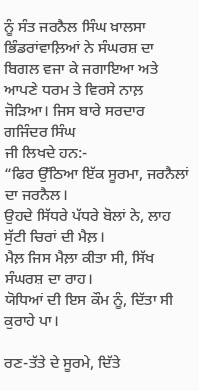ਨੂੰ ਸੰਤ ਜਰਨੈਲ ਸਿੰਘ ਖ਼ਾਲਸਾ
ਭਿੰਡਰਾਂਵਾਲ਼ਿਆਂ ਨੇ ਸੰਘਰਸ਼ ਦਾ ਬਿਗਲ ਵਜਾ ਕੇ ਜਗਾਇਆ ਅਤੇ ਆਪਣੇ ਧਰਮ ਤੇ ਵਿਰਸੇ ਨਾਲ਼ ਜੋੜਿਆ। ਜਿਸ ਬਾਰੇ ਸਰਦਾਰ ਗਜਿੰਦਰ ਸਿੰਘ
ਜੀ ਲਿਖਦੇ ਹਨ:-
“ਫਿਰ ਉੱਠਿਆ ਇੱਕ ਸੂਰਮਾ, ਜਰਨੈਲਾਂ ਦਾ ਜਰਨੈਲ।
ਉਹਦੇ ਸਿੱਧਰੇ ਪੱਧਰੇ ਬੋਲਾਂ ਨੇ, ਲਾਹ ਸੁੱਟੀ ਚਿਰਾਂ ਦੀ ਮੈਲ਼।
ਮੈਲ਼ ਜਿਸ ਮੈਲ਼ਾ ਕੀਤਾ ਸੀ, ਸਿੱਖ ਸੰਘਰਸ਼ ਦਾ ਰਾਹ।
ਯੋਧਿਆਂ ਦੀ ਇਸ ਕੌਮ ਨੂੰ, ਦਿੱਤਾ ਸੀ ਕੁਰਾਹੇ ਪਾ।

ਰਣ-ਤੱਤੇ ਦੇ ਸੂਰਮੇ, ਦਿੱਤੇ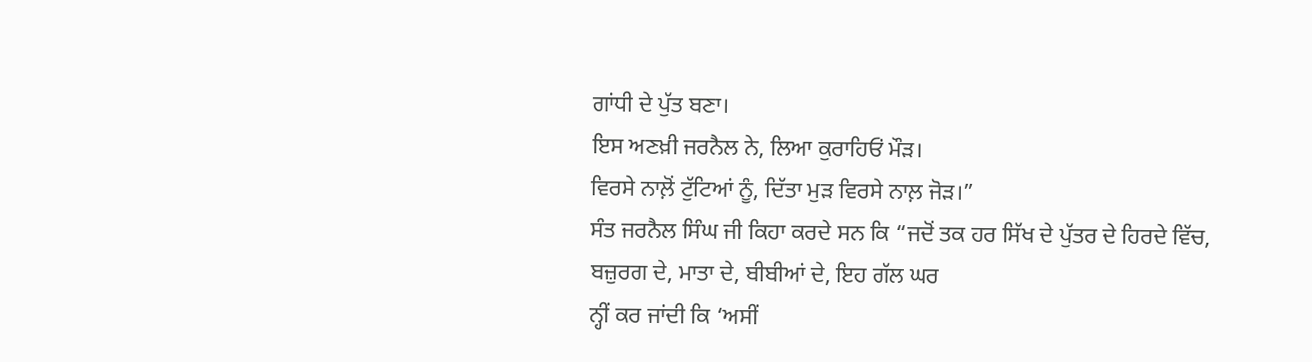ਗਾਂਧੀ ਦੇ ਪੁੱਤ ਬਣਾ।
ਇਸ ਅਣਖ਼ੀ ਜਰਨੈਲ ਨੇ, ਲਿਆ ਕੁਰਾਹਿਓਂ ਮੌੜ।
ਵਿਰਸੇ ਨਾਲ਼ੋਂ ਟੁੱਟਿਆਂ ਨੂੰ, ਦਿੱਤਾ ਮੁੜ ਵਿਰਸੇ ਨਾਲ਼ ਜੋੜ।”
ਸੰਤ ਜਰਨੈਲ ਸਿੰਘ ਜੀ ਕਿਹਾ ਕਰਦੇ ਸਨ ਕਿ “ਜਦੋਂ ਤਕ ਹਰ ਸਿੱਖ ਦੇ ਪੁੱਤਰ ਦੇ ਹਿਰਦੇ ਵਿੱਚ, ਬਜ਼ੁਰਗ ਦੇ, ਮਾਤਾ ਦੇ, ਬੀਬੀਆਂ ਦੇ, ਇਹ ਗੱਲ ਘਰ
ਨ੍ਹੀਂ ਕਰ ਜਾਂਦੀ ਕਿ ‘ਅਸੀਂ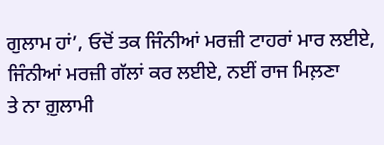ਗੁਲਾਮ ਹਾਂ’, ਓਦੋਂ ਤਕ ਜਿੰਨੀਆਂ ਮਰਜ਼ੀ ਟਾਹਰਾਂ ਮਾਰ ਲਈਏ, ਜਿੰਨੀਆਂ ਮਰਜ਼ੀ ਗੱਲਾਂ ਕਰ ਲਈਏ, ਨਈਂ ਰਾਜ ਮਿਲ਼ਣਾ
ਤੇ ਨਾ ਗ਼ੁਲਾਮੀ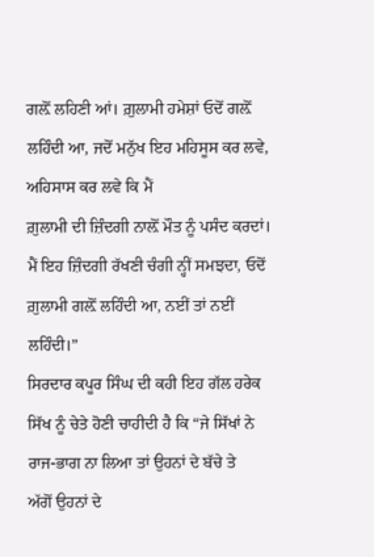ਗਲ਼ੋਂ ਲਹਿਣੀ ਆਂ। ਗ਼ੁਲਾਮੀ ਹਮੇਸ਼ਾਂ ਓਦੋਂ ਗਲ਼ੋਂ ਲਹਿੰਦੀ ਆ, ਜਦੋਂ ਮਨੁੱਖ ਇਹ ਮਹਿਸੂਸ ਕਰ ਲਵੇ, ਅਹਿਸਾਸ ਕਰ ਲਵੇ ਕਿ ਮੈਂ
ਗ਼ੁਲਾਮੀ ਦੀ ਜ਼ਿੰਦਗੀ ਨਾਲ਼ੋਂ ਮੌਤ ਨੂੰ ਪਸੰਦ ਕਰਦਾਂ। ਮੈਂ ਇਹ ਜ਼ਿੰਦਗੀ ਰੱਖਣੀ ਚੰਗੀ ਨ੍ਹੀਂ ਸਮਝਦਾ, ਓਦੋਂ ਗ਼ੁਲਾਮੀ ਗਲ਼ੋਂ ਲਹਿੰਦੀ ਆ, ਨਈਂ ਤਾਂ ਨਈਂ
ਲਹਿੰਦੀ।”
ਸਿਰਦਾਰ ਕਪੂਰ ਸਿੰਘ ਦੀ ਕਹੀ ਇਹ ਗੱਲ ਹਰੇਕ ਸਿੱਖ ਨੂੰ ਚੇਤੇ ਹੋਣੀ ਚਾਹੀਦੀ ਹੈ ਕਿ “ਜੇ ਸਿੱਖਾਂ ਨੇ ਰਾਜ-ਭਾਗ ਨਾ ਲਿਆ ਤਾਂ ਉਹਨਾਂ ਦੇ ਬੱਚੇ ਤੇ
ਅੱਗੋਂ ਉਹਨਾਂ ਦੇ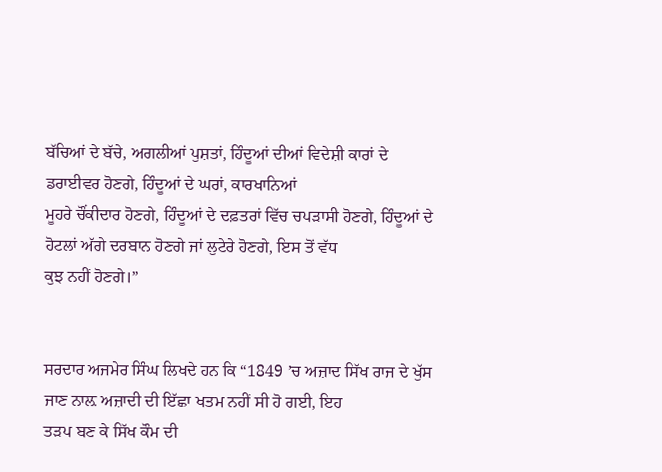ਬੱਚਿਆਂ ਦੇ ਬੱਚੇ, ਅਗਲੀਆਂ ਪੁਸ਼ਤਾਂ, ਹਿੰਦੂਆਂ ਦੀਆਂ ਵਿਦੇਸ਼ੀ ਕਾਰਾਂ ਦੇ ਡਰਾਈਵਰ ਹੋਣਗੇ, ਹਿੰਦੂਆਂ ਦੇ ਘਰਾਂ, ਕਾਰਖਾਨਿਆਂ
ਮੂਹਰੇ ਚੌਂਕੀਦਾਰ ਹੋਣਗੇ, ਹਿੰਦੂਆਂ ਦੇ ਦਫ਼ਤਰਾਂ ਵਿੱਚ ਚਪੜਾਸੀ ਹੋਣਗੇ, ਹਿੰਦੂਆਂ ਦੇ ਹੋਟਲਾਂ ਅੱਗੇ ਦਰਬਾਨ ਹੋਣਗੇ ਜਾਂ ਲੁਟੇਰੇ ਹੋਣਗੇ, ਇਸ ਤੋਂ ਵੱਧ
ਕੁਝ ਨਹੀਂ ਹੋਣਗੇ।”


ਸਰਦਾਰ ਅਜਮੇਰ ਸਿੰਘ ਲਿਖਦੇ ਹਨ ਕਿ “1849 ’ਚ ਅਜ਼ਾਦ ਸਿੱਖ ਰਾਜ ਦੇ ਖੁੱਸ ਜਾਣ ਨਾਲ਼ ਅਜ਼ਾਦੀ ਦੀ ਇੱਛਾ ਖਤਮ ਨਹੀਂ ਸੀ ਹੋ ਗਈ, ਇਹ
ਤੜਪ ਬਣ ਕੇ ਸਿੱਖ ਕੌਮ ਦੀ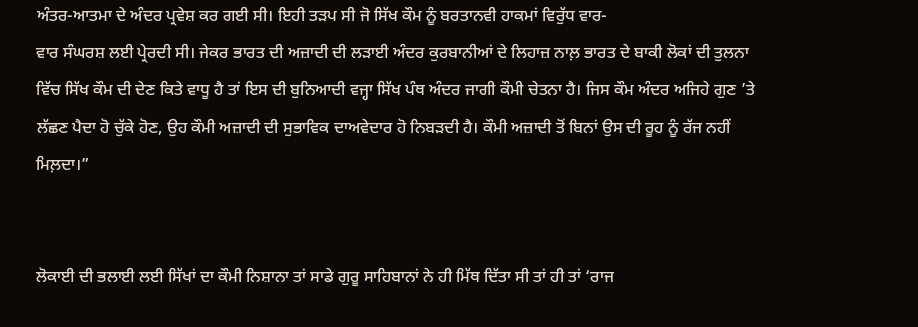ਅੰਤਰ-ਆਤਮਾ ਦੇ ਅੰਦਰ ਪ੍ਰਵੇਸ਼ ਕਰ ਗਈ ਸੀ। ਇਹੀ ਤੜਪ ਸੀ ਜੋ ਸਿੱਖ ਕੌਮ ਨੂੰ ਬਰਤਾਨਵੀ ਹਾਕਮਾਂ ਵਿਰੁੱਧ ਵਾਰ-
ਵਾਰ ਸੰਘਰਸ਼ ਲਈ ਪ੍ਰੇਰਦੀ ਸੀ। ਜੇਕਰ ਭਾਰਤ ਦੀ ਅਜ਼ਾਦੀ ਦੀ ਲੜਾਈ ਅੰਦਰ ਕੁਰਬਾਨੀਆਂ ਦੇ ਲਿਹਾਜ਼ ਨਾਲ਼ ਭਾਰਤ ਦੇ ਬਾਕੀ ਲੋਕਾਂ ਦੀ ਤੁਲਨਾ
ਵਿੱਚ ਸਿੱਖ ਕੌਮ ਦੀ ਦੇਣ ਕਿਤੇ ਵਾਧੂ ਹੈ ਤਾਂ ਇਸ ਦੀ ਬੁਨਿਆਦੀ ਵਜ੍ਹਾ ਸਿੱਖ ਪੰਥ ਅੰਦਰ ਜਾਗੀ ਕੌਮੀ ਚੇਤਨਾ ਹੈ। ਜਿਸ ਕੌਮ ਅੰਦਰ ਅਜਿਹੇ ਗੁਣ ’ਤੇ
ਲੱਛਣ ਪੈਦਾ ਹੋ ਚੁੱਕੇ ਹੋਣ, ਉਹ ਕੌਮੀ ਅਜ਼ਾਦੀ ਦੀ ਸੁਭਾਵਿਕ ਦਾਅਵੇਦਾਰ ਹੋ ਨਿਬੜਦੀ ਹੈ। ਕੌਮੀ ਅਜ਼ਾਦੀ ਤੋਂ ਬਿਨਾਂ ਉਸ ਦੀ ਰੂਹ ਨੂੰ ਰੱਜ ਨਹੀਂ
ਮਿਲ਼ਦਾ।”


ਲੋਕਾਈ ਦੀ ਭਲਾਈ ਲਈ ਸਿੱਖਾਂ ਦਾ ਕੌਮੀ ਨਿਸ਼ਾਨਾ ਤਾਂ ਸਾਡੇ ਗੁਰੂ ਸਾਹਿਬਾਨਾਂ ਨੇ ਹੀ ਮਿੱਥ ਦਿੱਤਾ ਸੀ ਤਾਂ ਹੀ ਤਾਂ ‘ਰਾਜ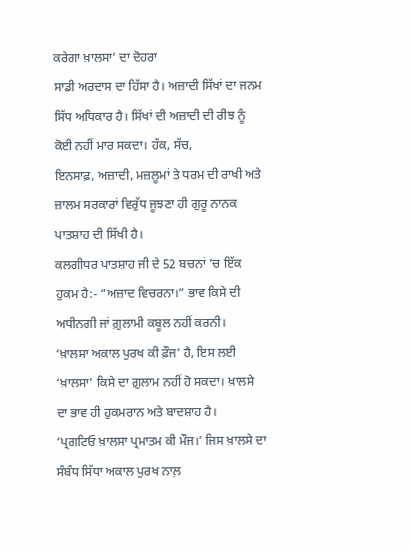ਕਰੇਗਾ ਖ਼ਾਲਸਾ’ ਦਾ ਦੋਹਰਾ
ਸਾਡੀ ਅਰਦਾਸ ਦਾ ਹਿੱਸਾ ਹੈ। ਅਜ਼ਾਦੀ ਸਿੱਖਾਂ ਦਾ ਜਨਮ ਸਿੱਧ ਅਧਿਕਾਰ ਹੈ। ਸਿੱਖਾਂ ਦੀ ਅਜ਼ਾਦੀ ਦੀ ਰੀਝ ਨੂੰ ਕੋਈ ਨਹੀਂ ਮਾਰ ਸਕਦਾ। ਹੱਕ, ਸੱਚ,
ਇਨਸਾਫ਼, ਅਜ਼ਾਦੀ, ਮਜ਼ਲੂਮਾਂ ਤੇ ਧਰਮ ਦੀ ਰਾਖੀ ਅਤੇ ਜ਼ਾਲਮ ਸਰਕਾਰਾਂ ਵਿਰੁੱਧ ਜੂਝਣਾ ਹੀ ਗੁਰੂ ਨਾਨਕ ਪਾਤਸ਼ਾਹ ਦੀ ਸਿੱਖੀ ਹੈ।
ਕਲਗੀਧਰ ਪਾਤਸ਼ਾਹ ਜੀ ਦੇ 52 ਬਚਨਾਂ ’ਚ ਇੱਕ ਹੁਕਮ ਹੈ:- “ਅਜ਼ਾਦ ਵਿਚਰਨਾ।” ਭਾਵ ਕਿਸੇ ਦੀ ਅਧੀਨਗੀ ਜਾਂ ਗ਼ੁਲਾਮੀ ਕਬੂਲ ਨਹੀਂ ਕਰਨੀ।
‘ਖ਼ਾਲਸਾ ਅਕਾਲ ਪੁਰਖ ਕੀ ਫ਼ੌਜ’ ਹੈ, ਇਸ ਲਈ ‘ਖ਼ਾਲਸਾ’ ਕਿਸੇ ਦਾ ਗ਼ੁਲਾਮ ਨਹੀਂ ਹੋ ਸਕਦਾ। ਖ਼ਾਲਸੇ ਦਾ ਭਾਵ ਹੀ ਹੁਕਮਰਾਨ ਅਤੇ ਬਾਦਸ਼ਾਹ ਹੈ।
‘ਪ੍ਰਗਟਿਓ ਖ਼ਾਲਸਾ ਪ੍ਰਮਾਤਮ ਕੀ ਮੌਜ।’ ਜਿਸ ਖ਼ਾਲਸੇ ਦਾ ਸੰਬੰਧ ਸਿੱਧਾ ਅਕਾਲ ਪੁਰਖ ਨਾਲ਼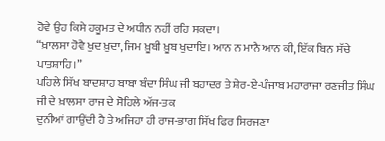ਹੋਵੇ ਉਹ ਕਿਸੇ ਹਕੂਮਤ ਦੇ ਅਧੀਨ ਨਹੀਂ ਰਹਿ ਸਕਦਾ।
“ਖ਼ਾਲਸਾ ਹੋਵੈ ਖੁਦ ਖ਼ੁਦਾ, ਜਿਮ ਖ਼ੂਬੀ ਖ਼ੂਬ ਖੁਦਾਇ। ਆਨ ਨ ਮਾਨੈ ਆਨ ਕੀ, ਇੱਕ ਬਿਨ ਸੱਚੇ ਪਾਤਸ਼ਾਹਿ।”
ਪਹਿਲੇ ਸਿੱਖ ਬਾਦਸ਼ਾਹ ਬਾਬਾ ਬੰਦਾ ਸਿੰਘ ਜੀ ਬਹਾਦਰ ਤੇ ਸ਼ੇਰ-ਏ-ਪੰਜਾਬ ਮਹਾਰਾਜਾ ਰਣਜੀਤ ਸਿੰਘ ਜੀ ਦੇ ਖ਼ਾਲਸਾ ਰਾਜ ਦੇ ਸੋਹਿਲੇ ਅੱਜ-ਤਕ
ਦੁਨੀਆਂ ਗਾਉਂਦੀ ਹੈ ਤੇ ਅਜਿਹਾ ਹੀ ਰਾਜ-ਭਾਗ ਸਿੱਖ ਫਿਰ ਸਿਰਜਣਾ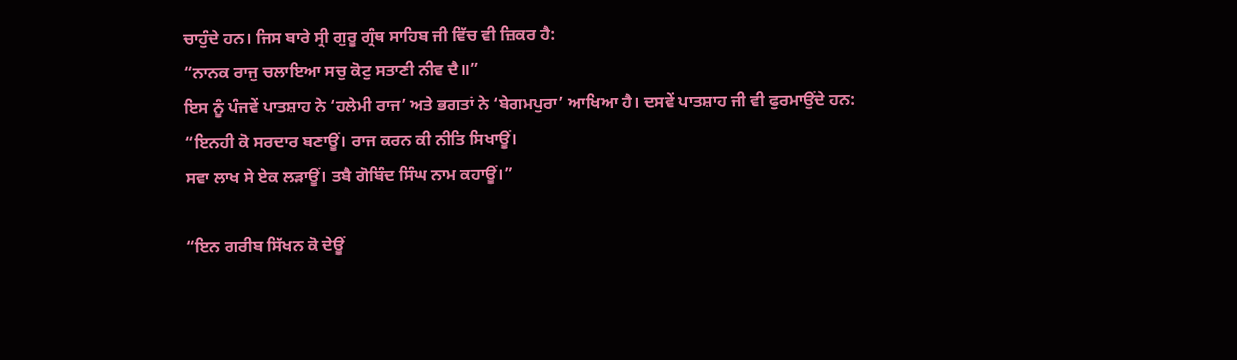ਚਾਹੁੰਦੇ ਹਨ। ਜਿਸ ਬਾਰੇ ਸ੍ਰੀ ਗੁਰੂ ਗ੍ਰੰਥ ਸਾਹਿਬ ਜੀ ਵਿੱਚ ਵੀ ਜ਼ਿਕਰ ਹੈ:
“ਨਾਨਕ ਰਾਜੁ ਚਲਾਇਆ ਸਚੁ ਕੋਟੁ ਸਤਾਣੀ ਨੀਵ ਦੈ॥”
ਇਸ ਨੂੰ ਪੰਜਵੇਂ ਪਾਤਸ਼ਾਹ ਨੇ ‘ਹਲੇਮੀ ਰਾਜ’ ਅਤੇ ਭਗਤਾਂ ਨੇ ‘ਬੇਗਮਪੁਰਾ’ ਆਖਿਆ ਹੈ। ਦਸਵੇਂ ਪਾਤਸ਼ਾਹ ਜੀ ਵੀ ਫੁਰਮਾਉਂਦੇ ਹਨ:
“ਇਨਹੀ ਕੋ ਸਰਦਾਰ ਬਣਾਊਂ। ਰਾਜ ਕਰਨ ਕੀ ਨੀਤਿ ਸਿਖਾਊਂ।
ਸਵਾ ਲਾਖ ਸੇ ਏਕ ਲੜਾਊਂ। ਤਬੈ ਗੋਬਿੰਦ ਸਿੰਘ ਨਾਮ ਕਹਾਊਂ।”

“ਇਨ ਗਰੀਬ ਸਿੱਖਨ ਕੋ ਦੇਊਂ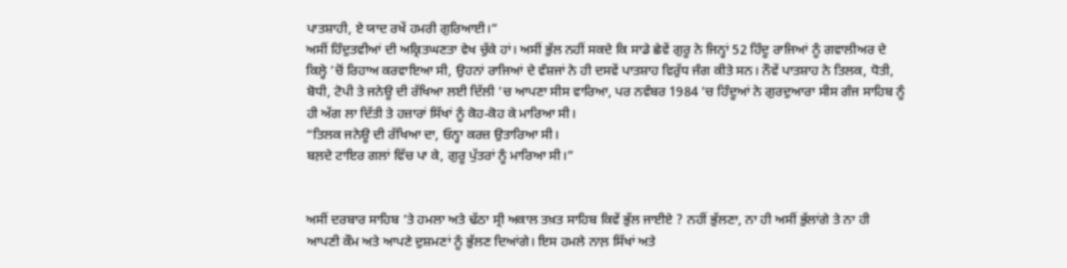ਪਾਤਸ਼ਾਹੀ, ਏ ਯਾਦ ਰਖੇਂ ਹਮਰੀ ਗੁਰਿਆਈ।”
ਅਸੀਂ ਹਿੰਦੁਤਵੀਆਂ ਦੀ ਅਕ੍ਰਿਤਘਣਤਾ ਵੇਖ ਚੁੱਕੇ ਹਾਂ। ਅਸੀਂ ਭੁੱਲ ਨਹੀਂ ਸਕਦੇ ਕਿ ਸਾਡੇ ਛੇਵੇਂ ਗੁਰੂ ਨੇ ਜਿਨ੍ਹਾਂ 52 ਹਿੰਦੂ ਰਾਜਿਆਂ ਨੂੰ ਗਵਾਲੀਅਰ ਦੇ
ਕਿਲ੍ਹੇ ’ਚੋਂ ਰਿਹਾਅ ਕਰਵਾਇਆ ਸੀ, ਉਹਨਾਂ ਰਾਜਿਆਂ ਦੇ ਵੰਸ਼ਜਾਂ ਨੇ ਹੀ ਦਸਵੇਂ ਪਾਤਸ਼ਾਹ ਵਿਰੁੱਧ ਜੰਗ ਕੀਤੇ ਸਨ। ਨੌਵੇਂ ਪਾਤਸ਼ਾਹ ਨੇ ਤਿਲਕ, ਧੋਤੀ,
ਬੋਧੀ, ਟੋਪੀ ਤੇ ਜਨੇਊ ਦੀ ਰੱਖਿਆ ਲਈ ਦਿੱਲੀ ’ਚ ਆਪਣਾ ਸੀਸ ਵਾਰਿਆ, ਪਰ ਨਵੰਬਰ 1984 ’ਚ ਹਿੰਦੂਆਂ ਨੇ ਗੁਰਦੁਆਰਾ ਸੀਸ ਗੰਜ ਸਾਹਿਬ ਨੂੰ
ਹੀ ਅੱਗ ਲਾ ਦਿੱਤੀ ਤੇ ਹਜ਼ਾਰਾਂ ਸਿੱਖਾਂ ਨੂੰ ਕੋਹ-ਕੋਹ ਕੇ ਮਾਰਿਆ ਸੀ।
“ਤਿਲਕ ਜਨੇਊ ਦੀ ਰੱਖਿਆ ਦਾ, ਓਨ੍ਹਾ ਕਰਜ਼ ਉਤਾਰਿਆ ਸੀ।
ਬਲ਼ਦੇ ਟਾਇਰ ਗਲਾਂ ਵਿੱਚ ਪਾ ਕੇ, ਗੁਰੂ ਪੁੱਤਰਾਂ ਨੂੰ ਮਾਰਿਆ ਸੀ।”


ਅਸੀਂ ਦਰਬਾਰ ਸਾਹਿਬ ’ਤੇ ਹਮਲਾ ਅਤੇ ਢੱਠਾ ਸ੍ਰੀ ਅਕਾਲ ਤਖ਼ਤ ਸਾਹਿਬ ਕਿਵੇਂ ਭੁੱਲ ਜਾਈਏ ? ਨਹੀਂ ਭੁੱਲਣਾ, ਨਾ ਹੀ ਅਸੀਂ ਭੁੱਲਾਂਗੇ ਤੇ ਨਾ ਹੀ
ਆਪਣੀ ਕੌਮ ਅਤੇ ਆਪਣੇ ਦੁਸ਼ਮਣਾਂ ਨੂੰ ਭੁੱਲਣ ਦਿਆਂਗੇ। ਇਸ ਹਮਲੇ ਨਾਲ਼ ਸਿੱਖਾਂ ਅਤੇ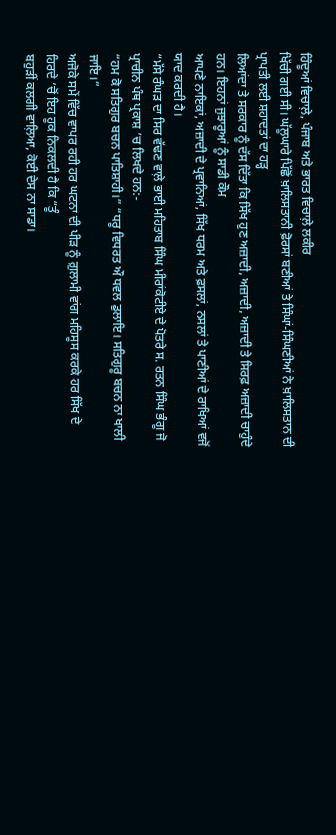ਹਿੰਦੂਆਂ ਵਿਚਾਲ਼ੇ, ਪੰਜਾਬ ਅਤੇ ਭਾਰਤ ਵਿਚਾਲ਼ੇ ਲਕੀਰ
ਖਿੱਚੀ ਗਈ ਸੀ। ਘੱਲੂਘਾਰੇ ਪਿੱਛੋਂ ਖ਼ਾਲਿਸਤਾਨੀ ਫ਼ੋਰਸਾਂ ਬਣੀਆਂ ਤੇ ਸਿੰਘਾਂ-ਸਿੰਘਣੀਆਂ ਨੇ ਖ਼ਾਲਿਸਤਾਨ ਦੀ ਪ੍ਰਾਪਤੀ ਲਈ ਸ਼ਹਾਦਤਾਂ ਦਾ ਹੜ੍ਹ
ਲਿਆਂਦਾ ਤੇ ਸਰਕਾਰ ਨੂੰ ਦੱਸ ਦਿੱਤਾ ਕਿ ਸਿੱਖ ਹੁਣ ਅਜ਼ਾਦੀ, ਅਜ਼ਾਦੀ, ਅਜ਼ਾਦੀ ਤੇ ਸਿਰਫ਼ ਅਜ਼ਾਦੀ ਚਾਹੁੰਦੇ ਹਨ। ਇਹਨਾਂ ਜੁਝਾਰੂਆਂ ਨੂੰ ਸਾਡੀ ਕੌਮ
ਆਪਣੇ ਨਾਇਕਾਂ, ਅਜ਼ਾਦੀ ਦੇ ਪ੍ਰਵਾਨਿਆਂ, ਸਿੱਖ ਧਰਮ ਅਤੇ ਫ਼ਸਲਾਂ, ਨਸਲਾਂ ਤੇ ਪਾਣੀਆਂ ਦੇ ਰਾਖਿਆਂ ਵਜੋਂ ਯਾਦ ਕਰਦੀ ਹੈ।
“ਮੱਸੇ ਰੰਘੜ ਦਾ ਸਿਰ ਵੱਢਣ ਵਾਲ਼ੇ ਭਾਈ ਮਹਿਤਾਬ ਸਿੰਘ ਮੀਰਾਂਕੋਟੀਏ ਦੇ ਪੋਤਰੇ ਸ. ਰਤਨ ਸਿੰਘ ਭੰਗੂ ਜੋ ਪ੍ਰਾਚੀਨ ਪੰਥ ਪ੍ਰਕਾਸ਼ ’ਚ ਲਿਖਦੇ ਹਨ:-
“ਹਮ ਕੋ ਸਤਿਗੁਰ ਬਚਨ ਪਾਤਿਸ਼ਾਹੀ।” “ਧਰੂ ਵਿਧਰਤ ਔ ਧਵਲ ਡੁਲਾਇ। ਸਤਿਗੁਰੂ ਬਚਨ ਨਾ ਖਾਲੀ ਜਾਇ।”
ਅਜੋਕੇ ਸਮੇਂ ਵਿੱਚ ਵਾਪਰ ਰਹੀ ਹਰ ਘਟਨਾ ਦੀ ਪੀੜ ਨੂੰ ਗ਼ੁਲਾਮੀ ਵਾਂਗ ਮਹਿਸੂਸ ਕਰਕੇ ਹਰ ਸਿੱਖ ਦੇ ਹਿਰਦੇ ’ਚੋਂ ਇਹ ਹੂਕ ਨਿਕਲਦੀ ਹੈ ਕਿ “ਤੂੰ
ਬਹੁੜੀਂ ਕਲਗੀ ਵਾਲ਼ਿਆ, ਕੋਈ ਦੇਸ ਨਾ ਸਾਡਾ।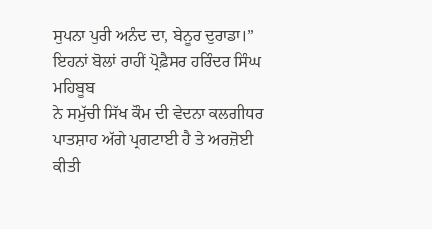ਸੁਪਨਾ ਪੁਰੀ ਅਨੰਦ ਦਾ, ਬੇਨੂਰ ਦੁਰਾਡਾ।” ਇਹਨਾਂ ਬੋਲਾਂ ਰਾਹੀਂ ਪ੍ਰੋਫ਼ੈਸਰ ਹਰਿੰਦਰ ਸਿੰਘ ਮਹਿਬੂਬ
ਨੇ ਸਮੁੱਚੀ ਸਿੱਖ ਕੌਮ ਦੀ ਵੇਦਨਾ ਕਲਗੀਧਰ ਪਾਤਸ਼ਾਹ ਅੱਗੇ ਪ੍ਰਗਟਾਈ ਹੈ ਤੇ ਅਰਜ਼ੋਈ ਕੀਤੀ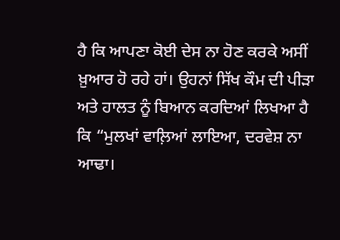ਹੈ ਕਿ ਆਪਣਾ ਕੋਈ ਦੇਸ ਨਾ ਹੋਣ ਕਰਕੇ ਅਸੀਂ
ਖ਼ੁਆਰ ਹੋ ਰਹੇ ਹਾਂ। ਉਹਨਾਂ ਸਿੱਖ ਕੌਮ ਦੀ ਪੀੜਾ ਅਤੇ ਹਾਲਤ ਨੂੰ ਬਿਆਨ ਕਰਦਿਆਂ ਲਿਖਆ ਹੈ ਕਿ “ਮੁਲਖਾਂ ਵਾਲ਼ਿਆਂ ਲਾਇਆ, ਦਰਵੇਸ਼ ਨਾ
ਆਢਾ।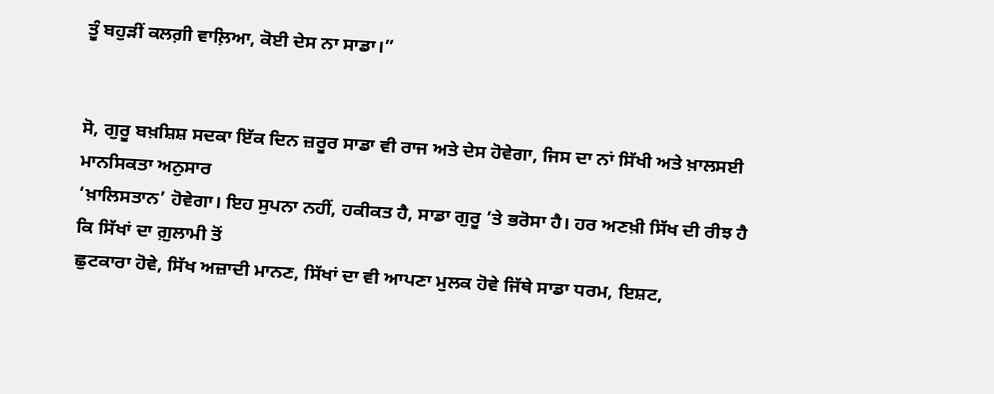ਤੂੰ ਬਹੁੜੀਂ ਕਲਗ਼ੀ ਵਾਲ਼ਿਆ, ਕੋਈ ਦੇਸ ਨਾ ਸਾਡਾ।”


ਸੋ, ਗੁਰੂ ਬਖ਼ਸ਼ਿਸ਼ ਸਦਕਾ ਇੱਕ ਦਿਨ ਜ਼ਰੂਰ ਸਾਡਾ ਵੀ ਰਾਜ ਅਤੇ ਦੇਸ ਹੋਵੇਗਾ, ਜਿਸ ਦਾ ਨਾਂ ਸਿੱਖੀ ਅਤੇ ਖ਼ਾਲਸਈ ਮਾਨਸਿਕਤਾ ਅਨੁਸਾਰ
‘ਖ਼ਾਲਿਸਤਾਨ’ ਹੋਵੇਗਾ। ਇਹ ਸੁਪਨਾ ਨਹੀਂ, ਹਕੀਕਤ ਹੈ, ਸਾਡਾ ਗੁਰੂ ’ਤੇ ਭਰੋਸਾ ਹੈ। ਹਰ ਅਣਖ਼ੀ ਸਿੱਖ ਦੀ ਰੀਝ ਹੈ ਕਿ ਸਿੱਖਾਂ ਦਾ ਗ਼ੁਲਾਮੀ ਤੋਂ
ਛੁਟਕਾਰਾ ਹੋਵੇ, ਸਿੱਖ ਅਜ਼ਾਦੀ ਮਾਨਣ, ਸਿੱਖਾਂ ਦਾ ਵੀ ਆਪਣਾ ਮੁਲਕ ਹੋਵੇ ਜਿੱਥੇ ਸਾਡਾ ਧਰਮ, ਇਸ਼ਟ,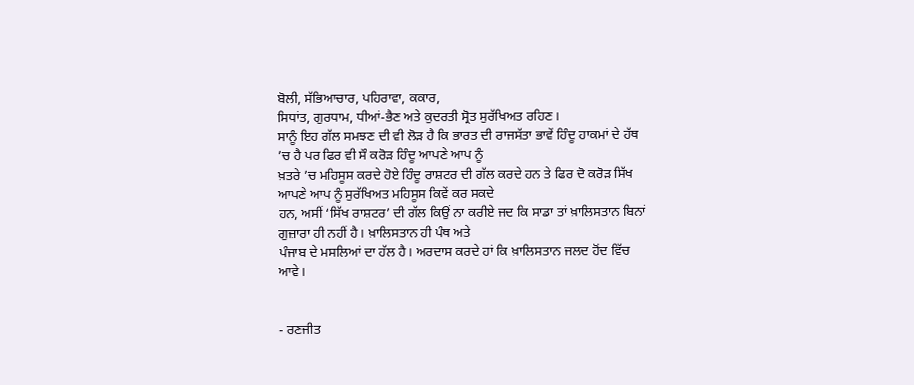ਬੋਲੀ, ਸੱਭਿਆਚਾਰ, ਪਹਿਰਾਵਾ, ਕਕਾਰ,
ਸਿਧਾਂਤ, ਗੁਰਧਾਮ, ਧੀਆਂ-ਭੈਣ ਅਤੇ ਕੁਦਰਤੀ ਸ੍ਰੋਤ ਸੁਰੱਖਿਅਤ ਰਹਿਣ।
ਸਾਨੂੰ ਇਹ ਗੱਲ ਸਮਝਣ ਦੀ ਵੀ ਲੋੜ ਹੈ ਕਿ ਭਾਰਤ ਦੀ ਰਾਜਸੱਤਾ ਭਾਵੇਂ ਹਿੰਦੂ ਹਾਕਮਾਂ ਦੇ ਹੱਥ ’ਚ ਹੈ ਪਰ ਫਿਰ ਵੀ ਸੌ ਕਰੋੜ ਹਿੰਦੂ ਆਪਣੇ ਆਪ ਨੂੰ
ਖ਼ਤਰੇ ’ਚ ਮਹਿਸੂਸ ਕਰਦੇ ਹੋਏ ਹਿੰਦੂ ਰਾਸ਼ਟਰ ਦੀ ਗੱਲ ਕਰਦੇ ਹਨ ਤੇ ਫਿਰ ਦੋ ਕਰੋੜ ਸਿੱਖ ਆਪਣੇ ਆਪ ਨੂੰ ਸੁਰੱਖਿਅਤ ਮਹਿਸੂਸ ਕਿਵੇਂ ਕਰ ਸਕਦੇ
ਹਨ, ਅਸੀਂ ‘ਸਿੱਖ ਰਾਸ਼ਟਰ’ ਦੀ ਗੱਲ ਕਿਉਂ ਨਾ ਕਰੀਏ ਜਦ ਕਿ ਸਾਡਾ ਤਾਂ ਖ਼ਾਲਿਸਤਾਨ ਬਿਨਾਂ ਗੁਜ਼ਾਰਾ ਹੀ ਨਹੀਂ ਹੈ। ਖ਼ਾਲਿਸਤਾਨ ਹੀ ਪੰਥ ਅਤੇ
ਪੰਜਾਬ ਦੇ ਮਸਲਿਆਂ ਦਾ ਹੱਲ ਹੈ। ਅਰਦਾਸ ਕਰਦੇ ਹਾਂ ਕਿ ਖ਼ਾਲਿਸਤਾਨ ਜਲਦ ਹੋਂਦ ਵਿੱਚ ਆਵੇ।


- ਰਣਜੀਤ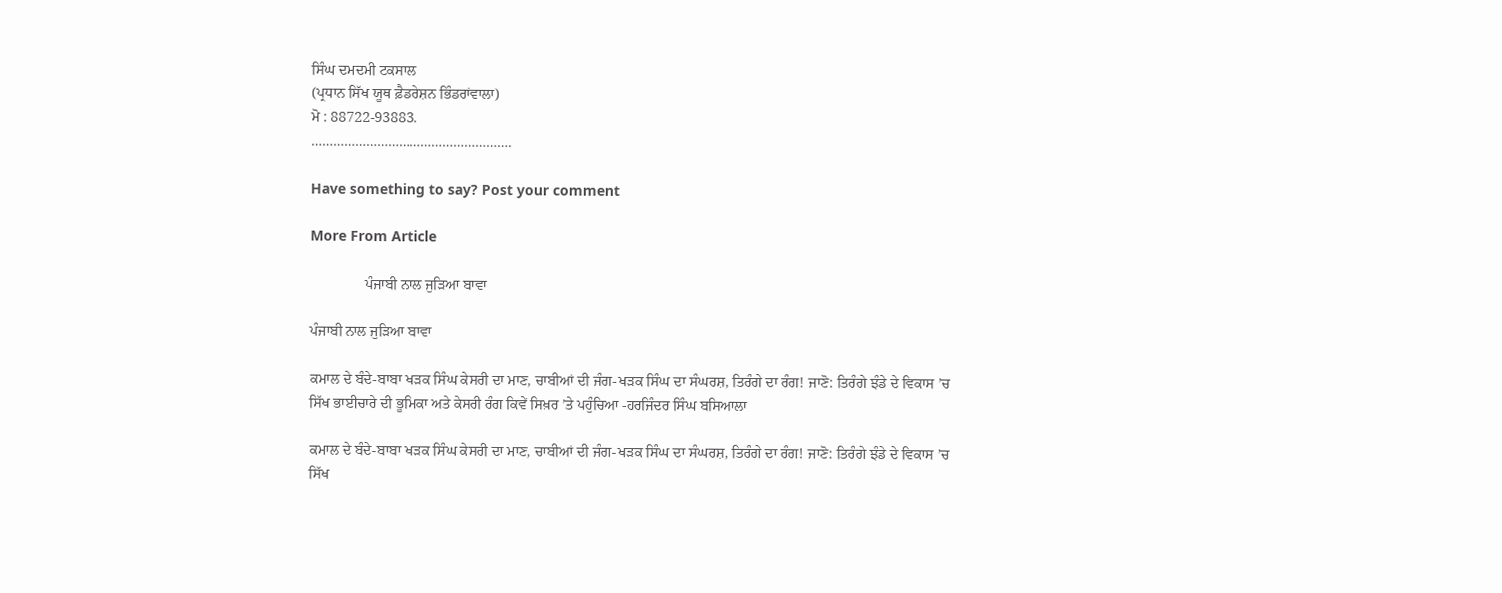ਸਿੰਘ ਦਮਦਮੀ ਟਕਸਾਲ
(ਪ੍ਰਧਾਨ ਸਿੱਖ ਯੂਥ ਫ਼ੈਡਰੇਸ਼ਨ ਭਿੰਡਰਾਂਵਾਲਾ)
ਮੋ : 88722-93883.
……………………………………………….

Have something to say? Post your comment

More From Article

               ਪੰਜਾਬੀ ਨਾਲ ਜੁੜਿਆ ਬਾਵਾ

ਪੰਜਾਬੀ ਨਾਲ ਜੁੜਿਆ ਬਾਵਾ

ਕਮਾਲ ਦੇ ਬੰਦੇ-ਬਾਬਾ ਖੜਕ ਸਿੰਘ ਕੇਸਰੀ ਦਾ ਮਾਣ, ਚਾਬੀਆਂ ਦੀ ਜੰਗ-ਖੜਕ ਸਿੰਘ ਦਾ ਸੰਘਰਸ਼, ਤਿਰੰਗੇ ਦਾ ਰੰਗ! ਜਾਣੋ: ਤਿਰੰਗੇ ਝੰਡੇ ਦੇ ਵਿਕਾਸ ’ਚ ਸਿੱਖ ਭਾਈਚਾਰੇ ਦੀ ਭੂਮਿਕਾ ਅਤੇ ਕੇਸਰੀ ਰੰਗ ਕਿਵੇਂ ਸਿਖ਼ਰ ’ਤੇ ਪਹੁੰਚਿਆ -ਹਰਜਿੰਦਰ ਸਿੰਘ ਬਸਿਆਲਾ

ਕਮਾਲ ਦੇ ਬੰਦੇ-ਬਾਬਾ ਖੜਕ ਸਿੰਘ ਕੇਸਰੀ ਦਾ ਮਾਣ, ਚਾਬੀਆਂ ਦੀ ਜੰਗ-ਖੜਕ ਸਿੰਘ ਦਾ ਸੰਘਰਸ਼, ਤਿਰੰਗੇ ਦਾ ਰੰਗ! ਜਾਣੋ: ਤਿਰੰਗੇ ਝੰਡੇ ਦੇ ਵਿਕਾਸ ’ਚ ਸਿੱਖ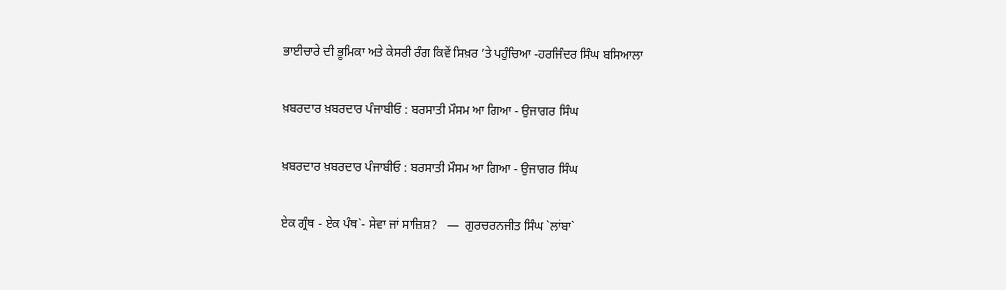ਭਾਈਚਾਰੇ ਦੀ ਭੂਮਿਕਾ ਅਤੇ ਕੇਸਰੀ ਰੰਗ ਕਿਵੇਂ ਸਿਖ਼ਰ ’ਤੇ ਪਹੁੰਚਿਆ -ਹਰਜਿੰਦਰ ਸਿੰਘ ਬਸਿਆਲਾ

ਖ਼ਬਰਦਾਰ ਖ਼ਬਰਦਾਰ ਪੰਜਾਬੀਓ : ਬਰਸਾਤੀ ਮੌਸਮ ਆ ਗਿਆ - ਉਜਾਗਰ ਸਿੰਘ

ਖ਼ਬਰਦਾਰ ਖ਼ਬਰਦਾਰ ਪੰਜਾਬੀਓ : ਬਰਸਾਤੀ ਮੌਸਮ ਆ ਗਿਆ - ਉਜਾਗਰ ਸਿੰਘ

ਏਕ ਗ੍ਰੰਥ - ਏਕ ਪੰਥ`- ਸੇਵਾ ਜਾਂ ਸਾਜ਼ਿਸ਼?   —  ਗੁਰਚਰਨਜੀਤ ਸਿੰਘ `ਲਾਂਬਾ`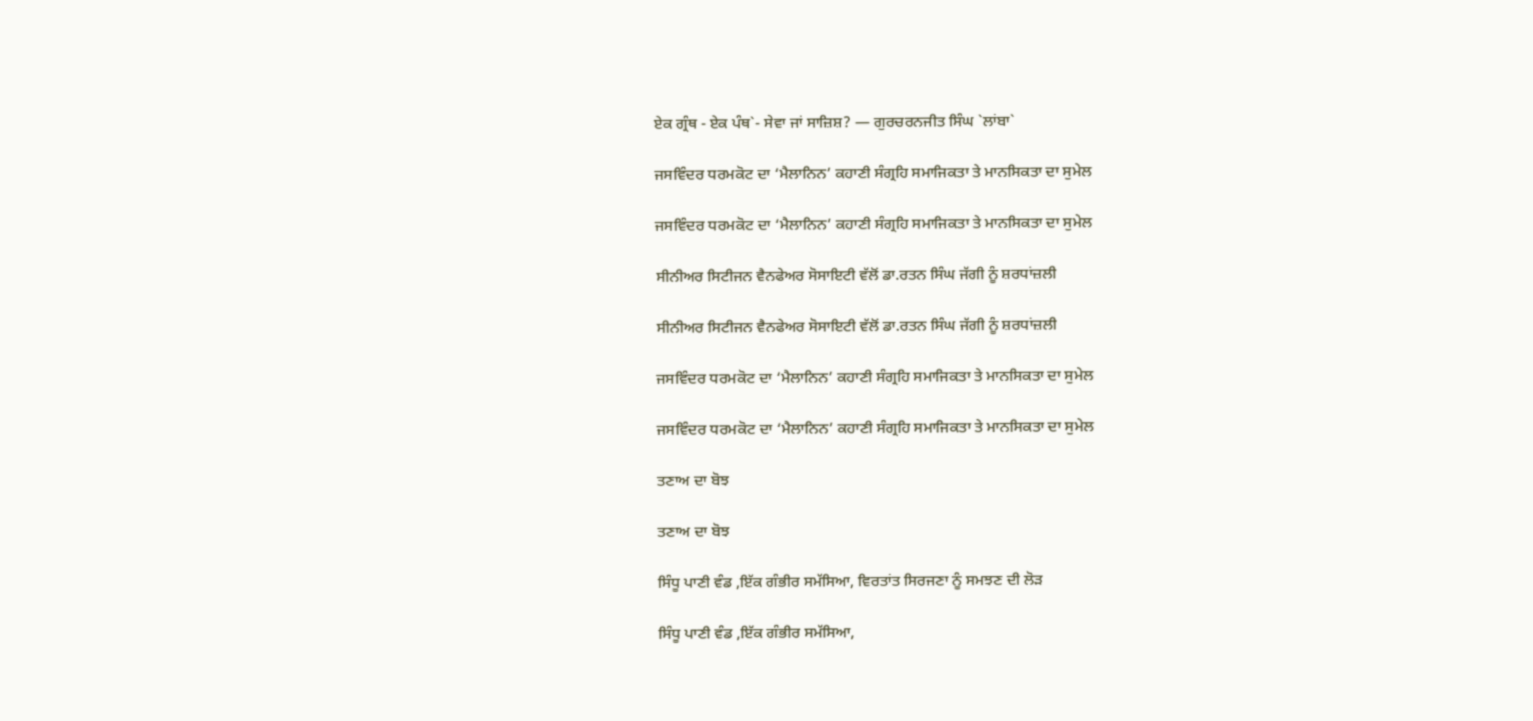ਏਕ ਗ੍ਰੰਥ - ਏਕ ਪੰਥ`- ਸੇਵਾ ਜਾਂ ਸਾਜ਼ਿਸ਼? — ਗੁਰਚਰਨਜੀਤ ਸਿੰਘ `ਲਾਂਬਾ`

ਜਸਵਿੰਦਰ ਧਰਮਕੋਟ ਦਾ ‘ਮੈਲਾਨਿਨ’ ਕਹਾਣੀ ਸੰਗ੍ਰਹਿ ਸਮਾਜਿਕਤਾ ਤੇ ਮਾਨਸਿਕਤਾ ਦਾ ਸੁਮੇਲ

ਜਸਵਿੰਦਰ ਧਰਮਕੋਟ ਦਾ ‘ਮੈਲਾਨਿਨ’ ਕਹਾਣੀ ਸੰਗ੍ਰਹਿ ਸਮਾਜਿਕਤਾ ਤੇ ਮਾਨਸਿਕਤਾ ਦਾ ਸੁਮੇਲ

ਸੀਨੀਅਰ ਸਿਟੀਜਨ ਵੈਨਫੇਅਰ ਸੋਸਾਇਟੀ ਵੱਲੋਂ ਡਾ.ਰਤਨ ਸਿੰਘ ਜੱਗੀ ਨੂੰ ਸ਼ਰਧਾਂਜ਼ਲੀ

ਸੀਨੀਅਰ ਸਿਟੀਜਨ ਵੈਨਫੇਅਰ ਸੋਸਾਇਟੀ ਵੱਲੋਂ ਡਾ.ਰਤਨ ਸਿੰਘ ਜੱਗੀ ਨੂੰ ਸ਼ਰਧਾਂਜ਼ਲੀ

ਜਸਵਿੰਦਰ ਧਰਮਕੋਟ ਦਾ ‘ਮੈਲਾਨਿਨ’ ਕਹਾਣੀ ਸੰਗ੍ਰਹਿ ਸਮਾਜਿਕਤਾ ਤੇ ਮਾਨਸਿਕਤਾ ਦਾ ਸੁਮੇਲ

ਜਸਵਿੰਦਰ ਧਰਮਕੋਟ ਦਾ ‘ਮੈਲਾਨਿਨ’ ਕਹਾਣੀ ਸੰਗ੍ਰਹਿ ਸਮਾਜਿਕਤਾ ਤੇ ਮਾਨਸਿਕਤਾ ਦਾ ਸੁਮੇਲ

ਤਣਾਅ ਦਾ ਬੋਝ

ਤਣਾਅ ਦਾ ਬੋਝ

ਸਿੰਧੂ ਪਾਣੀ ਵੰਡ ,ਇੱਕ ਗੰਭੀਰ ਸਮੱਸਿਆ, ਵਿਰਤਾਂਤ ਸਿਰਜਣਾ ਨੂੰ ਸਮਝਣ ਦੀ ਲੋੜ

ਸਿੰਧੂ ਪਾਣੀ ਵੰਡ ,ਇੱਕ ਗੰਭੀਰ ਸਮੱਸਿਆ,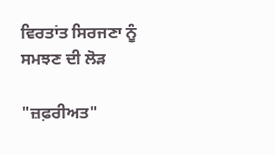ਵਿਰਤਾਂਤ ਸਿਰਜਣਾ ਨੂੰ ਸਮਝਣ ਦੀ ਲੋੜ

"ਜ਼ਫ਼ਰੀਅਤ"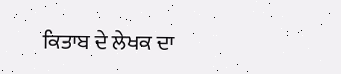ਕਿਤਾਬ ਦੇ ਲੇਖਕ ਦਾ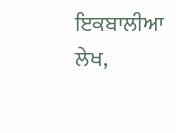ਇਕਬਾਲੀਆ ਲੇਖ,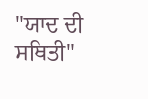"ਯਾਦ ਦੀ ਸਥਿਤੀ"